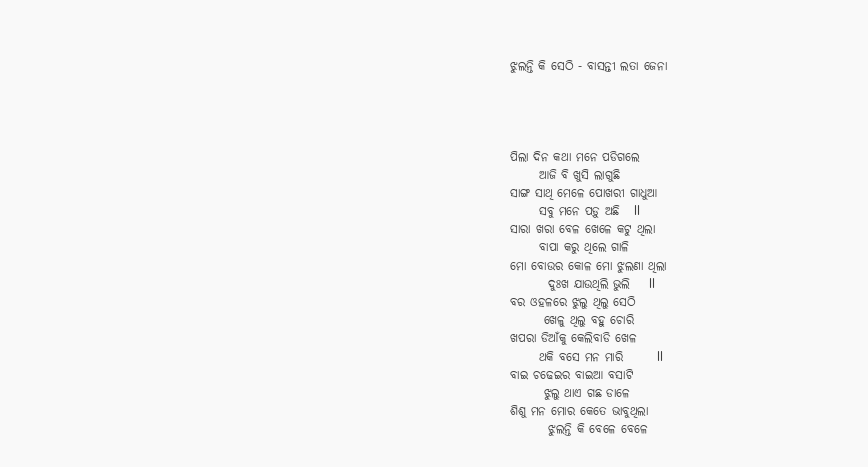ଝୁଲନ୍ତି କି ସେଠି - ବାସନ୍ତୀ ଲତା ଜେନା




ପିଲା ଦିନ କଥା ମନେ ପଡିଗଲେ
      ଆଜି ବି ଖୁସି ଲାଗୁଛି
ସାଙ୍ଗ ସାଥି ମେଳେ ପୋଖରୀ ଗାଧୁଆ
      ସବୁ ମନେ ପଡ଼ୁ ଅଛି   ll
ସାରା ଖରା ବେଳ ଖେଳେ କଟୁ ଥିଲା
      ବାପା କରୁ ଥିଲେ ଗାଳି
ମୋ ବୋଉର କୋଳ ମୋ ଝୁଲଣା ଥିଲା
        ଦୁଃଖ ଯାଉଥିଲି ଭୁଲି    ll
ବର ଓହଳରେ ଝୁଲୁ ଥିଲୁ ସେଠି
       ଖେଳୁ ଥିଲୁ ବହୁ ଚୋରି
ଖପରା ଡିଆଁକୁ କେଲିବାଡି ଖେଳ
      ଥକି ବସେ ମନ ମାରି       ll
ବାଇ ଚଢେଇର ବାଇଆ ବସାଟି
       ଝୁଲୁ ଥାଏ ଗଛ ଡାଳେ
ଶିଶୁ ମନ ମୋର କେତେ ଭାବୁଥିଲା
        ଝୁଲନ୍ତି କି ବେଳେ ବେଳେ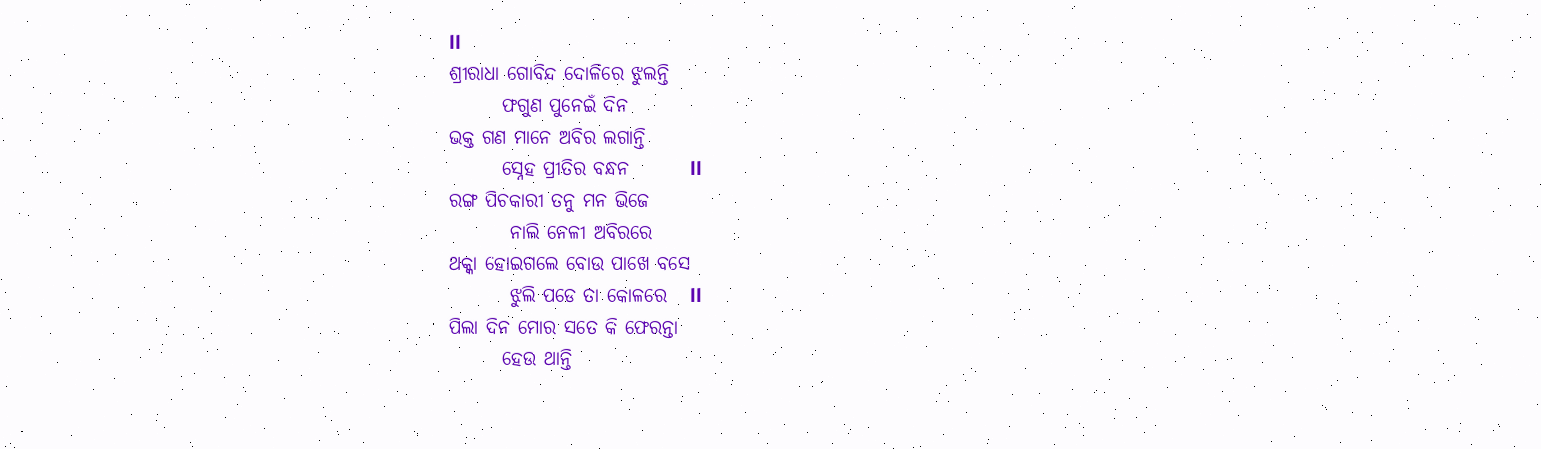ll
ଶ୍ରୀରାଧା ଗୋବିନ୍ଦ ଦୋଳିରେ ଝୁଲନ୍ତି
       ଫଗୁଣ ପୁନେଇଁ ଦିନ
ଭକ୍ତ ଗଣ ମାନେ ଅବିର ଲଗାନ୍ତି
       ସ୍ନେହ ପ୍ରୀତିର ବନ୍ଧନ        ll
ରଙ୍ଗ ପିଚକାରୀ ତନୁ ମନ ଭିଜେ
        ନାଲି ନେଳୀ ଅବିରରେ
ଥକ୍କା ହୋଇଗଲେ ବୋଉ ପାଖେ ବସେ
        ଝୁଲି ପଡେ ତା କୋଳରେ   ll
ପିଲା ଦିନ ମୋର ସତେ କି ଫେରନ୍ତା
       ହେଉ ଥାନ୍ତି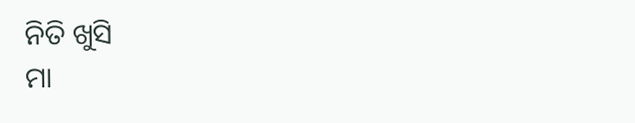ନିତି ଖୁସି
ମା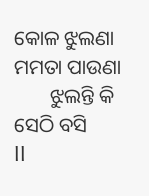କୋଳ ଝୁଲଣା ମମତା ପାଉଣା
       ଝୁଲନ୍ତି କି ସେଠି ବସି         ll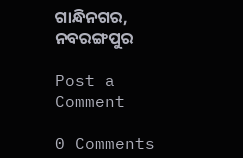ଗାନ୍ଧିନଗର, ନବରଙ୍ଗପୁର

Post a Comment

0 Comments